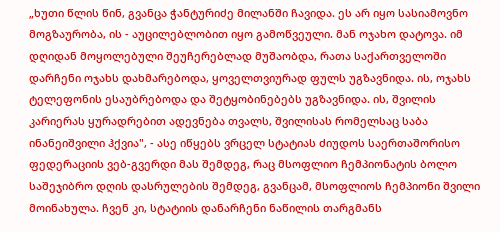„ხუთი წლის წინ, გვანცა ჭანტურიძე მილანში ჩავიდა. ეს არ იყო სასიამოვნო მოგზაურობა, ის - აუცილებლობით იყო გამოწვეული. მან ოჯახო დატოვა. იმ დღიდან მოყოლებული შეუჩერებლად მუშაობდა, რათა საქართველოში დარჩენი ოჯახს დახმარებოდა, ყოველთვიურად ფულს უგზავნიდა. ის, ოჯახს ტელეფონის ესაუბრებოდა და შეტყობინებებს უგზავნიდა. ის, შვილის კარიერას ყურადრებით ადევნება თვალს, შვილისას რომელსაც საბა ინანეიშვილი ჰქვია", - ასე იწყებს ვრცელ სტატიას ძიუდოს საერთაშორისო ფედერაციის ვებ-გვერდი მას შემდეგ, რაც მსოფლიო ჩემპიონატის ბოლო საშეჯიბრო დღის დასრულების შემდეგ, გვანცამ, მსოფლიოს ჩემპიონი შვილი მოინახულა. ჩვენ კი, სტატიის დანარჩენი ნაწილის თარგმანს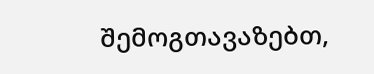შემოგთავაზებთ,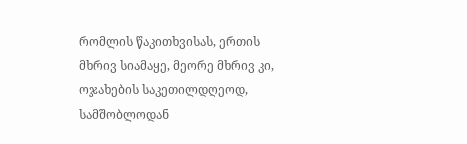რომლის წაკითხვისას, ერთის მხრივ სიამაყე, მეორე მხრივ კი, ოჯახების საკეთილდღეოდ, სამშობლოდან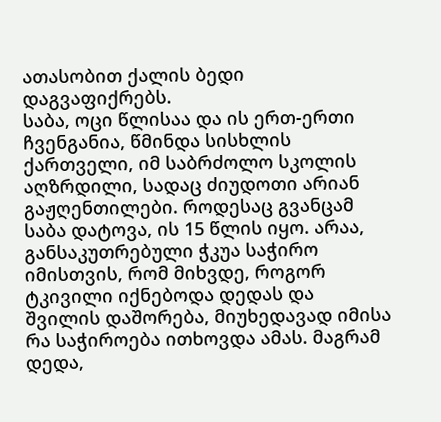ათასობით ქალის ბედი დაგვაფიქრებს.
საბა, ოცი წლისაა და ის ერთ-ერთი ჩვენგანია, წმინდა სისხლის ქართველი, იმ საბრძოლო სკოლის აღზრდილი, სადაც ძიუდოთი არიან გაჟღენთილები. როდესაც გვანცამ საბა დატოვა, ის 15 წლის იყო. არაა, განსაკუთრებული ჭკუა საჭირო იმისთვის, რომ მიხვდე, როგორ ტკივილი იქნებოდა დედას და შვილის დაშორება, მიუხედავად იმისა რა საჭიროება ითხოვდა ამას. მაგრამ დედა,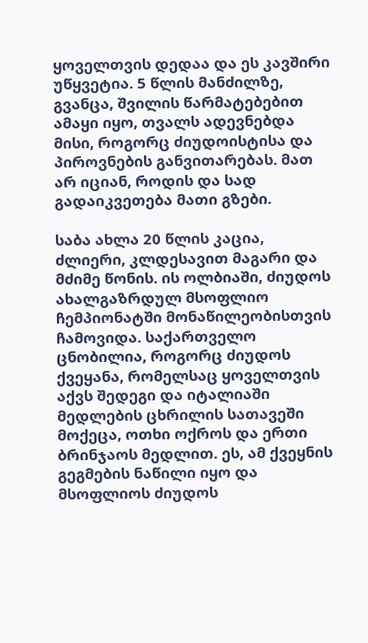ყოველთვის დედაა და ეს კავშირი უწყვეტია. 5 წლის მანძილზე, გვანცა, შვილის წარმატებებით ამაყი იყო, თვალს ადევნებდა მისი, როგორც ძიუდოისტისა და პიროვნების განვითარებას. მათ არ იციან, როდის და სად გადაიკვეთება მათი გზები.

საბა ახლა 20 წლის კაცია, ძლიერი, კლდესავით მაგარი და მძიმე წონის. ის ოლბიაში, ძიუდოს ახალგაზრდულ მსოფლიო ჩემპიონატში მონაწილეობისთვის ჩამოვიდა. საქართველო ცნობილია, როგორც ძიუდოს ქვეყანა, რომელსაც ყოველთვის აქვს შედეგი და იტალიაში მედლების ცხრილის სათავეში მოქეცა, ოთხი ოქროს და ერთი ბრინჯაოს მედლით. ეს, ამ ქვეყნის გეგმების ნაწილი იყო და მსოფლიოს ძიუდოს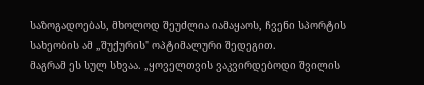საზოგადოებას, მხოლოდ შეუძლია იამაყაოს, ჩვენი სპორტის სახეობის ამ „შუქურის" ოპტიმალური შედეგით.
მაგრამ ეს სულ სხვაა. „ყოველთვის ვაკვირდებოდი შვილის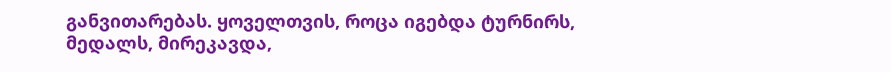განვითარებას. ყოველთვის, როცა იგებდა ტურნირს, მედალს, მირეკავდა,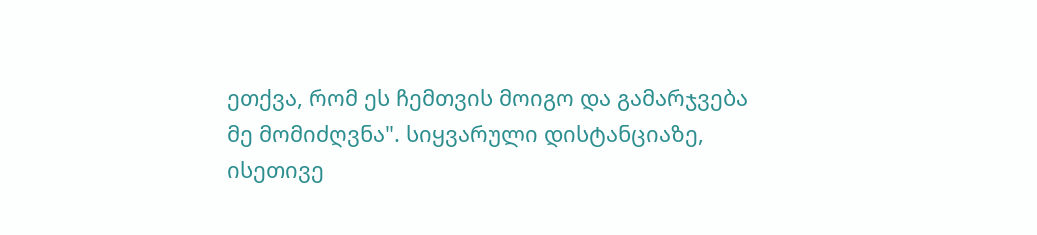ეთქვა, რომ ეს ჩემთვის მოიგო და გამარჯვება მე მომიძღვნა". სიყვარული დისტანციაზე, ისეთივე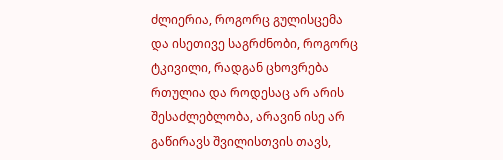ძლიერია, როგორც გულისცემა და ისეთივე საგრძნობი, როგორც ტკივილი, რადგან ცხოვრება რთულია და როდესაც არ არის შესაძლებლობა, არავინ ისე არ გაწირავს შვილისთვის თავს,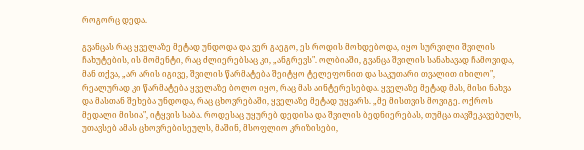როგორც დედა.

გვანცას რაც ყველაზე მეტად უნდოდა და ვერ გაეგო, ეს როდის მოხდებოდა, იყო სურვილი შვილის ჩახუტების, ის მომენტი, რაც ძლიერებსაც კი, „ანგრევს". ოლბიაში, გვანცა შვილის სანახავად ჩამოვიდა, მან თქვა, „არ არის იგივე, შვილის წარმატება შეიტყო ტელეფონით და საკუთარი თვალით იხილო", რეალურად კი წარმატება ყველაზე ბოლო იყო, რაც მას აინტერესებდა. ყველაზე მეტად მას, მისი ნახვა და მასთან შეხება უნდოდა, რაც ცხოვრებაში, ყველაზე მეტად უყვარს. „მე მისთვის მოვიგე. ოქროს მედალი მისია", იტყვის საბა. როდესაც უყურებ დედისა და შვილის ბედნიერებას, თუმცა თავშეკავებულს, უთავსებ ამას ცხოვრებისეულს, მაშინ, მსოფლიო კრიზისები,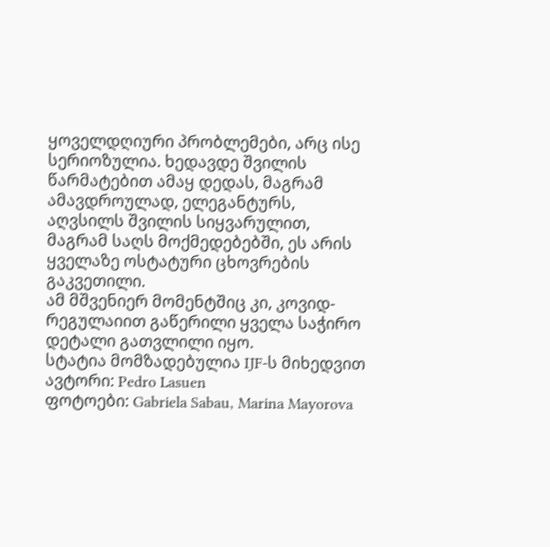ყოველდღიური პრობლემები, არც ისე სერიოზულია. ხედავდე შვილის წარმატებით ამაყ დედას, მაგრამ ამავდროულად, ელეგანტურს, აღვსილს შვილის სიყვარულით, მაგრამ საღს მოქმედებებში, ეს არის ყველაზე ოსტატური ცხოვრების გაკვეთილი.
ამ მშვენიერ მომენტშიც კი, კოვიდ-რეგულაიით გაწერილი ყველა საჭირო დეტალი გათვლილი იყო.
სტატია მომზადებულია IJF-ს მიხედვით
ავტორი: Pedro Lasuen
ფოტოები: Gabriela Sabau, Marina Mayorova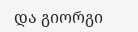და გიორგი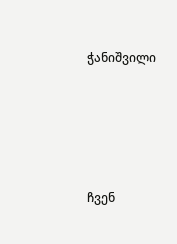ჭანიშვილი





ჩვენ